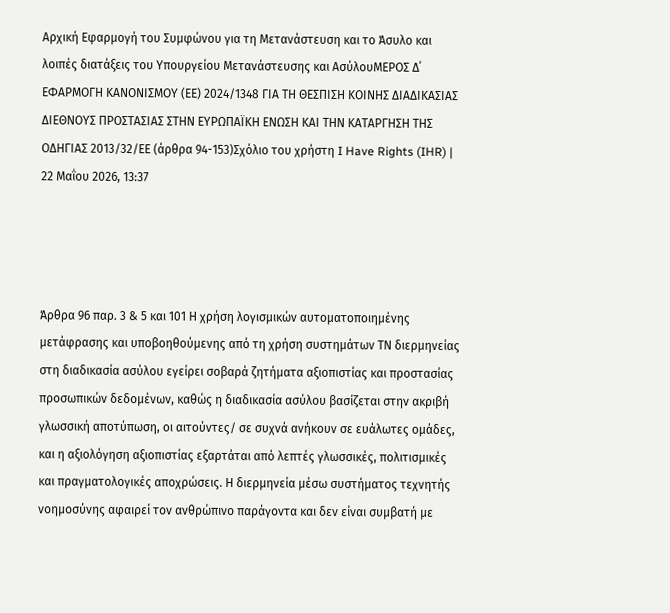Αρχική Εφαρμογή του Συμφώνου για τη Μετανάστευση και το Άσυλο και λοιπές διατάξεις του Υπουργείου Μετανάστευσης και ΑσύλουΜΕΡΟΣ Δ΄ ΕΦΑΡΜΟΓΗ ΚΑΝΟΝΙΣΜΟΥ (ΕΕ) 2024/1348 ΓΙΑ ΤΗ ΘΕΣΠΙΣΗ ΚΟΙΝΗΣ ΔΙΑΔΙΚΑΣΙΑΣ ΔΙΕΘΝΟΥΣ ΠΡΟΣΤΑΣΙΑΣ ΣΤΗΝ ΕΥΡΩΠΑΪΚΗ ΕΝΩΣΗ ΚΑΙ ΤΗΝ ΚΑΤΑΡΓΗΣΗ ΤΗΣ ΟΔΗΓΙΑΣ 2013/32/ΕΕ (άρθρα 94-153)Σχόλιο του χρήστη I Have Rights (IHR) | 22 Μαΐου 2026, 13:37




Άρθρα 96 παρ. 3 & 5 και 101 Η χρήση λογισμικών αυτοματοποιημένης μετάφρασης και υποβοηθούμενης από τη χρήση συστημάτων ΤΝ διερμηνείας στη διαδικασία ασύλου εγείρει σοβαρά ζητήματα αξιοπιστίας και προστασίας προσωπικών δεδομένων, καθώς η διαδικασία ασύλου βασίζεται στην ακριβή γλωσσική αποτύπωση, οι αιτούντες/ σε συχνά ανήκουν σε ευάλωτες ομάδες, και η αξιολόγηση αξιοπιστίας εξαρτάται από λεπτές γλωσσικές, πολιτισμικές και πραγματολογικές αποχρώσεις. Η διερμηνεία μέσω συστήματος τεχνητής νοημοσύνης αφαιρεί τον ανθρώπινο παράγοντα και δεν είναι συμβατή με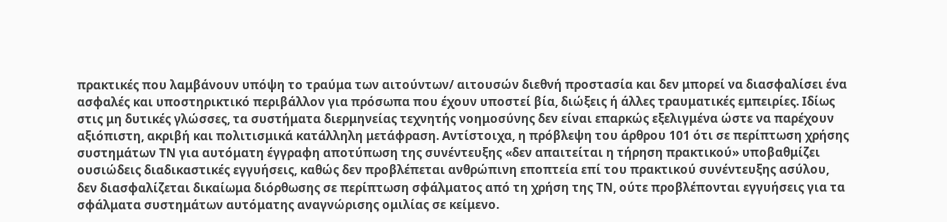πρακτικές που λαμβάνουν υπόψη το τραύμα των αιτούντων/ αιτουσών διεθνή προστασία και δεν μπορεί να διασφαλίσει ένα ασφαλές και υποστηρικτικό περιβάλλον για πρόσωπα που έχουν υποστεί βία, διώξεις ή άλλες τραυματικές εμπειρίες. Ιδίως στις μη δυτικές γλώσσες, τα συστήματα διερμηνείας τεχνητής νοημοσύνης δεν είναι επαρκώς εξελιγμένα ώστε να παρέχουν αξιόπιστη, ακριβή και πολιτισμικά κατάλληλη μετάφραση. Αντίστοιχα, η πρόβλεψη του άρθρου 101 ότι σε περίπτωση χρήσης συστημάτων ΤΝ για αυτόματη έγγραφη αποτύπωση της συνέντευξης «δεν απαιτείται η τήρηση πρακτικού» υποβαθμίζει ουσιώδεις διαδικαστικές εγγυήσεις, καθώς δεν προβλέπεται ανθρώπινη εποπτεία επί του πρακτικού συνέντευξης ασύλου, δεν διασφαλίζεται δικαίωμα διόρθωσης σε περίπτωση σφάλματος από τη χρήση της ΤΝ, ούτε προβλέπονται εγγυήσεις για τα σφάλματα συστημάτων αυτόματης αναγνώρισης ομιλίας σε κείμενο.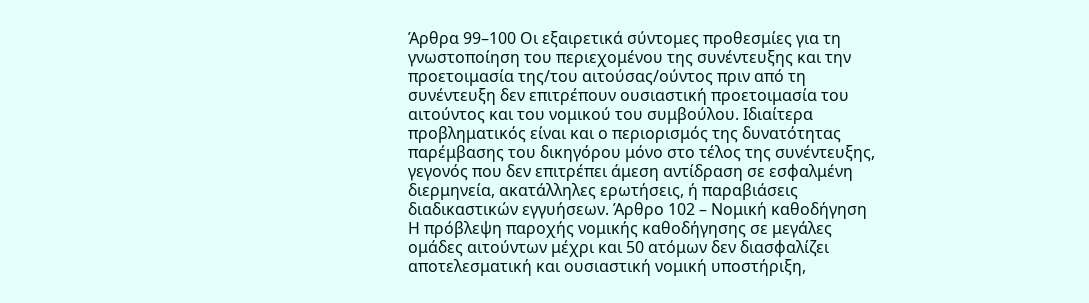Άρθρα 99–100 Οι εξαιρετικά σύντομες προθεσμίες για τη γνωστοποίηση του περιεχομένου της συνέντευξης και την προετοιμασία της/του αιτούσας/ούντος πριν από τη συνέντευξη δεν επιτρέπουν ουσιαστική προετοιμασία του αιτούντος και του νομικού του συμβούλου. Ιδιαίτερα προβληματικός είναι και ο περιορισμός της δυνατότητας παρέμβασης του δικηγόρου μόνο στο τέλος της συνέντευξης, γεγονός που δεν επιτρέπει άμεση αντίδραση σε εσφαλμένη διερμηνεία, ακατάλληλες ερωτήσεις, ή παραβιάσεις διαδικαστικών εγγυήσεων. Άρθρο 102 – Νομική καθοδήγηση Η πρόβλεψη παροχής νομικής καθοδήγησης σε μεγάλες ομάδες αιτούντων μέχρι και 50 ατόμων δεν διασφαλίζει αποτελεσματική και ουσιαστική νομική υποστήριξη,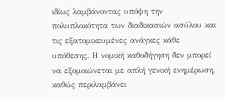ιδίως λαμβάνοντας υπόψη την πολυπλοκότητα των διαδικασιών ασύλου και τις εξατομικευμένες ανάγκες κάθε υπόθεσης. Η νομική καθοδήγηση δεν μπορεί να εξομοιώνεται με απλή γενική ενημέρωση, καθώς περιλαμβάνει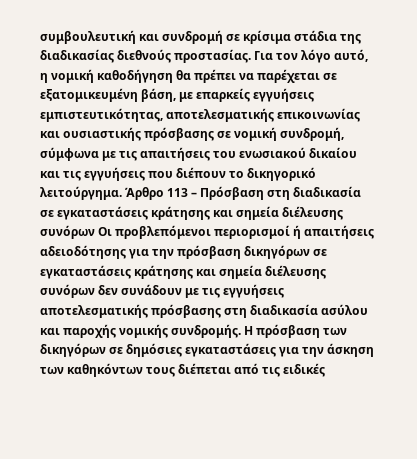συμβουλευτική και συνδρομή σε κρίσιμα στάδια της διαδικασίας διεθνούς προστασίας. Για τον λόγο αυτό, η νομική καθοδήγηση θα πρέπει να παρέχεται σε εξατομικευμένη βάση, με επαρκείς εγγυήσεις εμπιστευτικότητας, αποτελεσματικής επικοινωνίας και ουσιαστικής πρόσβασης σε νομική συνδρομή, σύμφωνα με τις απαιτήσεις του ενωσιακού δικαίου και τις εγγυήσεις που διέπουν το δικηγορικό λειτούργημα. Άρθρο 113 – Πρόσβαση στη διαδικασία σε εγκαταστάσεις κράτησης και σημεία διέλευσης συνόρων Οι προβλεπόμενοι περιορισμοί ή απαιτήσεις αδειοδότησης για την πρόσβαση δικηγόρων σε εγκαταστάσεις κράτησης και σημεία διέλευσης συνόρων δεν συνάδουν με τις εγγυήσεις αποτελεσματικής πρόσβασης στη διαδικασία ασύλου και παροχής νομικής συνδρομής. Η πρόσβαση των δικηγόρων σε δημόσιες εγκαταστάσεις για την άσκηση των καθηκόντων τους διέπεται από τις ειδικές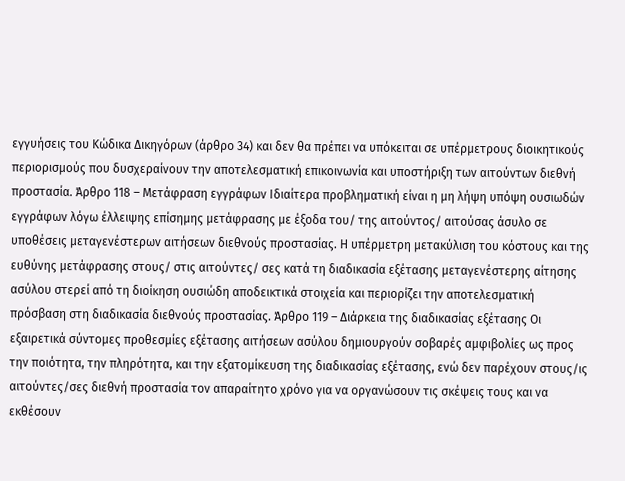εγγυήσεις του Κώδικα Δικηγόρων (άρθρο 34) και δεν θα πρέπει να υπόκειται σε υπέρμετρους διοικητικούς περιορισμούς που δυσχεραίνουν την αποτελεσματική επικοινωνία και υποστήριξη των αιτούντων διεθνή προστασία. Άρθρο 118 – Μετάφραση εγγράφων Ιδιαίτερα προβληματική είναι η μη λήψη υπόψη ουσιωδών εγγράφων λόγω έλλειψης επίσημης μετάφρασης με έξοδα του/ της αιτούντος/ αιτούσας άσυλο σε υποθέσεις μεταγενέστερων αιτήσεων διεθνούς προστασίας. Η υπέρμετρη μετακύλιση του κόστους και της ευθύνης μετάφρασης στους/ στις αιτούντες/ σες κατά τη διαδικασία εξέτασης μεταγενέστερης αίτησης ασύλου στερεί από τη διοίκηση ουσιώδη αποδεικτικά στοιχεία και περιορίζει την αποτελεσματική πρόσβαση στη διαδικασία διεθνούς προστασίας. Άρθρο 119 – Διάρκεια της διαδικασίας εξέτασης Οι εξαιρετικά σύντομες προθεσμίες εξέτασης αιτήσεων ασύλου δημιουργούν σοβαρές αμφιβολίες ως προς την ποιότητα, την πληρότητα, και την εξατομίκευση της διαδικασίας εξέτασης, ενώ δεν παρέχουν στους/ις αιτούντες/σες διεθνή προστασία τον απαραίτητο χρόνο για να οργανώσουν τις σκέψεις τους και να εκθέσουν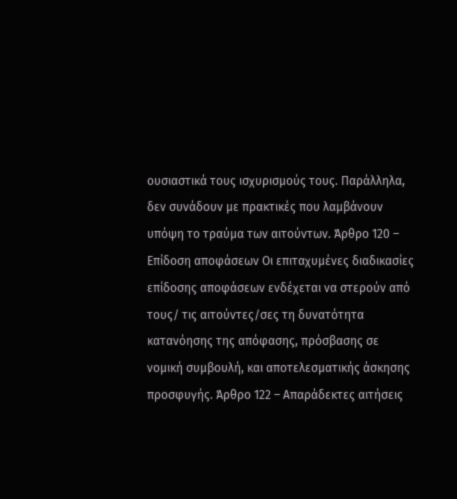ουσιαστικά τους ισχυρισμούς τους. Παράλληλα, δεν συνάδουν με πρακτικές που λαμβάνουν υπόψη το τραύμα των αιτούντων. Άρθρο 120 – Επίδοση αποφάσεων Οι επιταχυμένες διαδικασίες επίδοσης αποφάσεων ενδέχεται να στερούν από τους/ τις αιτούντες/σες τη δυνατότητα κατανόησης της απόφασης, πρόσβασης σε νομική συμβουλή, και αποτελεσματικής άσκησης προσφυγής. Άρθρο 122 – Απαράδεκτες αιτήσεις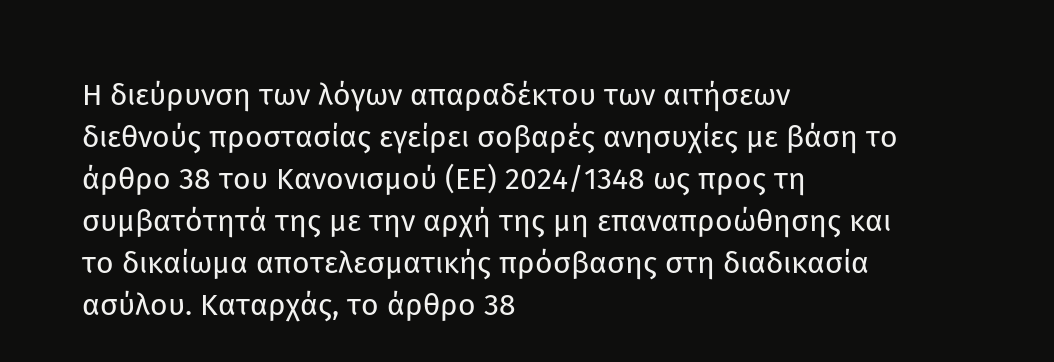Η διεύρυνση των λόγων απαραδέκτου των αιτήσεων διεθνούς προστασίας εγείρει σοβαρές ανησυχίες με βάση το άρθρο 38 του Κανονισμού (ΕΕ) 2024/1348 ως προς τη συμβατότητά της με την αρχή της μη επαναπροώθησης και το δικαίωμα αποτελεσματικής πρόσβασης στη διαδικασία ασύλου. Καταρχάς, το άρθρο 38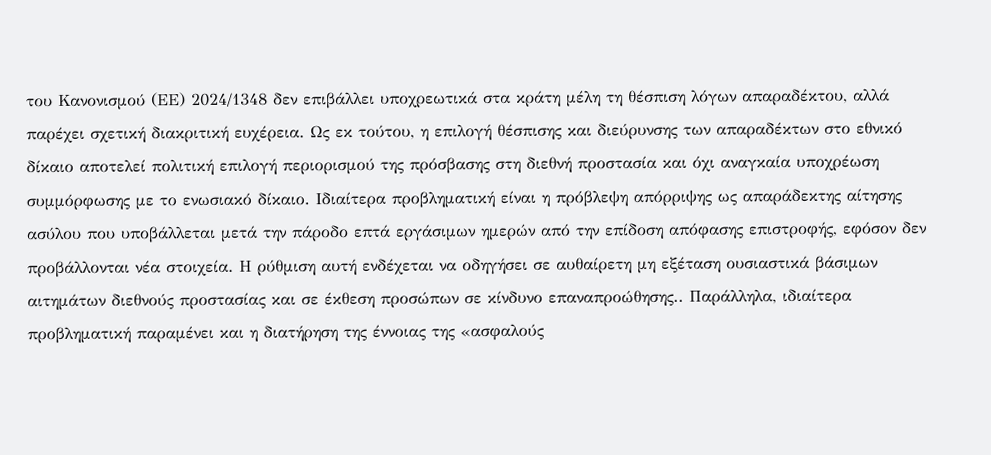του Κανονισμού (ΕΕ) 2024/1348 δεν επιβάλλει υποχρεωτικά στα κράτη μέλη τη θέσπιση λόγων απαραδέκτου, αλλά παρέχει σχετική διακριτική ευχέρεια. Ως εκ τούτου, η επιλογή θέσπισης και διεύρυνσης των απαραδέκτων στο εθνικό δίκαιο αποτελεί πολιτική επιλογή περιορισμού της πρόσβασης στη διεθνή προστασία και όχι αναγκαία υποχρέωση συμμόρφωσης με το ενωσιακό δίκαιο. Ιδιαίτερα προβληματική είναι η πρόβλεψη απόρριψης ως απαράδεκτης αίτησης ασύλου που υποβάλλεται μετά την πάροδο επτά εργάσιμων ημερών από την επίδοση απόφασης επιστροφής, εφόσον δεν προβάλλονται νέα στοιχεία. Η ρύθμιση αυτή ενδέχεται να οδηγήσει σε αυθαίρετη μη εξέταση ουσιαστικά βάσιμων αιτημάτων διεθνούς προστασίας και σε έκθεση προσώπων σε κίνδυνο επαναπροώθησης.. Παράλληλα, ιδιαίτερα προβληματική παραμένει και η διατήρηση της έννοιας της «ασφαλούς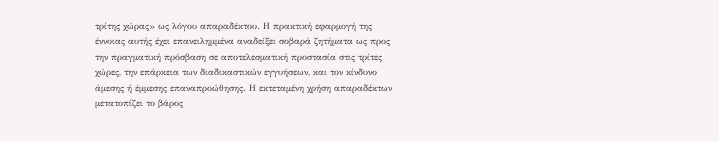τρίτης χώρας» ως λόγου απαραδέκτου. Η πρακτική εφαρμογή της έννοιας αυτής έχει επανειλημμένα αναδείξει σοβαρά ζητήματα ως προς την πραγματική πρόσβαση σε αποτελεσματική προστασία στις τρίτες χώρες, την επάρκεια των διαδικαστικών εγγυήσεων, και τον κίνδυνο άμεσης ή έμμεσης επαναπροώθησης. Η εκτεταμένη χρήση απαραδέκτων μετατοπίζει το βάρος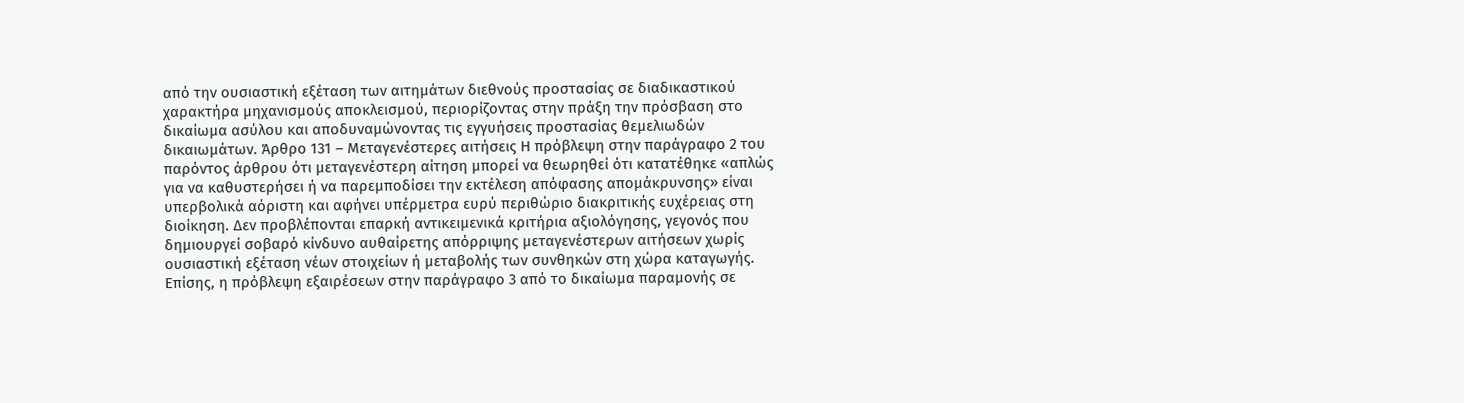από την ουσιαστική εξέταση των αιτημάτων διεθνούς προστασίας σε διαδικαστικού χαρακτήρα μηχανισμούς αποκλεισμού, περιορίζοντας στην πράξη την πρόσβαση στο δικαίωμα ασύλου και αποδυναμώνοντας τις εγγυήσεις προστασίας θεμελιωδών δικαιωμάτων. Άρθρο 131 – Μεταγενέστερες αιτήσεις Η πρόβλεψη στην παράγραφο 2 του παρόντος άρθρου ότι μεταγενέστερη αίτηση μπορεί να θεωρηθεί ότι κατατέθηκε «απλώς για να καθυστερήσει ή να παρεμποδίσει την εκτέλεση απόφασης απομάκρυνσης» είναι υπερβολικά αόριστη και αφήνει υπέρμετρα ευρύ περιθώριο διακριτικής ευχέρειας στη διοίκηση. Δεν προβλέπονται επαρκή αντικειμενικά κριτήρια αξιολόγησης, γεγονός που δημιουργεί σοβαρό κίνδυνο αυθαίρετης απόρριψης μεταγενέστερων αιτήσεων χωρίς ουσιαστική εξέταση νέων στοιχείων ή μεταβολής των συνθηκών στη χώρα καταγωγής. Επίσης, η πρόβλεψη εξαιρέσεων στην παράγραφο 3 από το δικαίωμα παραμονής σε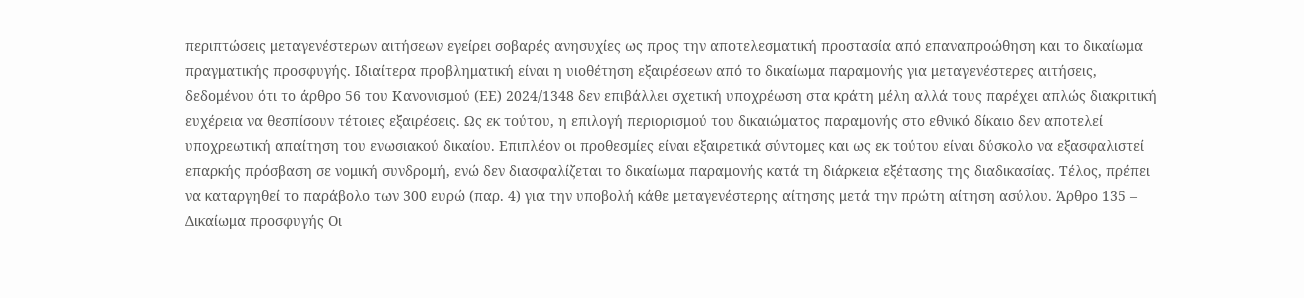περιπτώσεις μεταγενέστερων αιτήσεων εγείρει σοβαρές ανησυχίες ως προς την αποτελεσματική προστασία από επαναπροώθηση και το δικαίωμα πραγματικής προσφυγής. Ιδιαίτερα προβληματική είναι η υιοθέτηση εξαιρέσεων από το δικαίωμα παραμονής για μεταγενέστερες αιτήσεις, δεδομένου ότι το άρθρο 56 του Κανονισμού (ΕΕ) 2024/1348 δεν επιβάλλει σχετική υποχρέωση στα κράτη μέλη αλλά τους παρέχει απλώς διακριτική ευχέρεια να θεσπίσουν τέτοιες εξαιρέσεις. Ως εκ τούτου, η επιλογή περιορισμού του δικαιώματος παραμονής στο εθνικό δίκαιο δεν αποτελεί υποχρεωτική απαίτηση του ενωσιακού δικαίου. Επιπλέον οι προθεσμίες είναι εξαιρετικά σύντομες και ως εκ τούτου είναι δύσκολο να εξασφαλιστεί επαρκής πρόσβαση σε νομική συνδρομή, ενώ δεν διασφαλίζεται το δικαίωμα παραμονής κατά τη διάρκεια εξέτασης της διαδικασίας. Τέλος, πρέπει να καταργηθεί το παράβολο των 300 ευρώ (παρ. 4) για την υποβολή κάθε μεταγενέστερης αίτησης μετά την πρώτη αίτηση ασύλου. Άρθρο 135 – Δικαίωμα προσφυγής Οι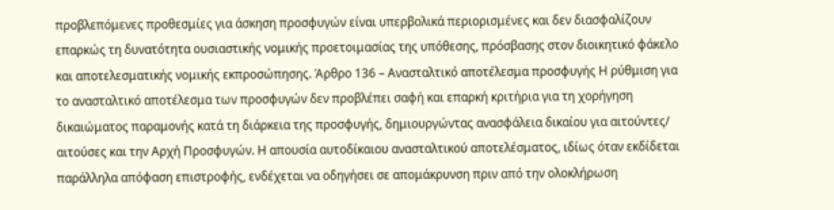προβλεπόμενες προθεσμίες για άσκηση προσφυγών είναι υπερβολικά περιορισμένες και δεν διασφαλίζουν επαρκώς τη δυνατότητα ουσιαστικής νομικής προετοιμασίας της υπόθεσης, πρόσβασης στον διοικητικό φάκελο και αποτελεσματικής νομικής εκπροσώπησης. Άρθρο 136 – Ανασταλτικό αποτέλεσμα προσφυγής Η ρύθμιση για το ανασταλτικό αποτέλεσμα των προσφυγών δεν προβλέπει σαφή και επαρκή κριτήρια για τη χορήγηση δικαιώματος παραμονής κατά τη διάρκεια της προσφυγής, δημιουργώντας ανασφάλεια δικαίου για αιτούντες/ αιτούσες και την Αρχή Προσφυγών. Η απουσία αυτοδίκαιου ανασταλτικού αποτελέσματος, ιδίως όταν εκδίδεται παράλληλα απόφαση επιστροφής, ενδέχεται να οδηγήσει σε απομάκρυνση πριν από την ολοκλήρωση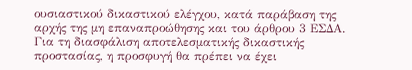ουσιαστικού δικαστικού ελέγχου, κατά παράβαση της αρχής της μη επαναπροώθησης και του άρθρου 3 ΕΣΔΑ. Για τη διασφάλιση αποτελεσματικής δικαστικής προστασίας, η προσφυγή θα πρέπει να έχει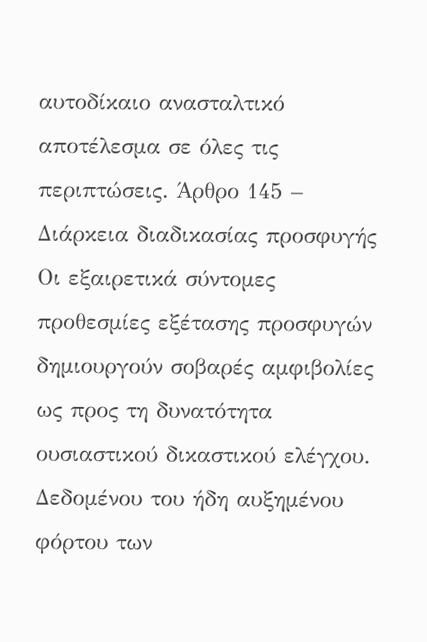αυτοδίκαιο ανασταλτικό αποτέλεσμα σε όλες τις περιπτώσεις. Άρθρο 145 – Διάρκεια διαδικασίας προσφυγής Οι εξαιρετικά σύντομες προθεσμίες εξέτασης προσφυγών δημιουργούν σοβαρές αμφιβολίες ως προς τη δυνατότητα ουσιαστικού δικαστικού ελέγχου. Δεδομένου του ήδη αυξημένου φόρτου των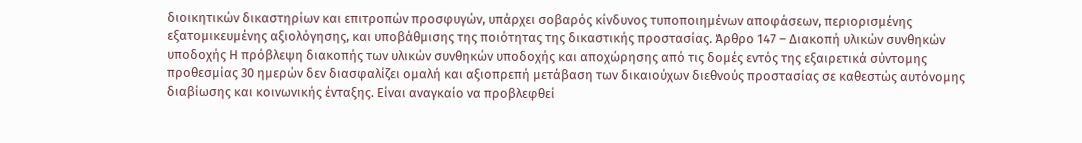διοικητικών δικαστηρίων και επιτροπών προσφυγών, υπάρχει σοβαρός κίνδυνος τυποποιημένων αποφάσεων, περιορισμένης εξατομικευμένης αξιολόγησης, και υποβάθμισης της ποιότητας της δικαστικής προστασίας. Άρθρο 147 – Διακοπή υλικών συνθηκών υποδοχής Η πρόβλεψη διακοπής των υλικών συνθηκών υποδοχής και αποχώρησης από τις δομές εντός της εξαιρετικά σύντομης προθεσμίας 30 ημερών δεν διασφαλίζει ομαλή και αξιοπρεπή μετάβαση των δικαιούχων διεθνούς προστασίας σε καθεστώς αυτόνομης διαβίωσης και κοινωνικής ένταξης. Είναι αναγκαίο να προβλεφθεί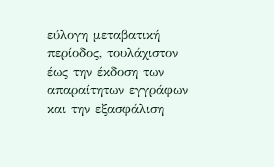εύλογη μεταβατική περίοδος, τουλάχιστον έως την έκδοση των απαραίτητων εγγράφων και την εξασφάλιση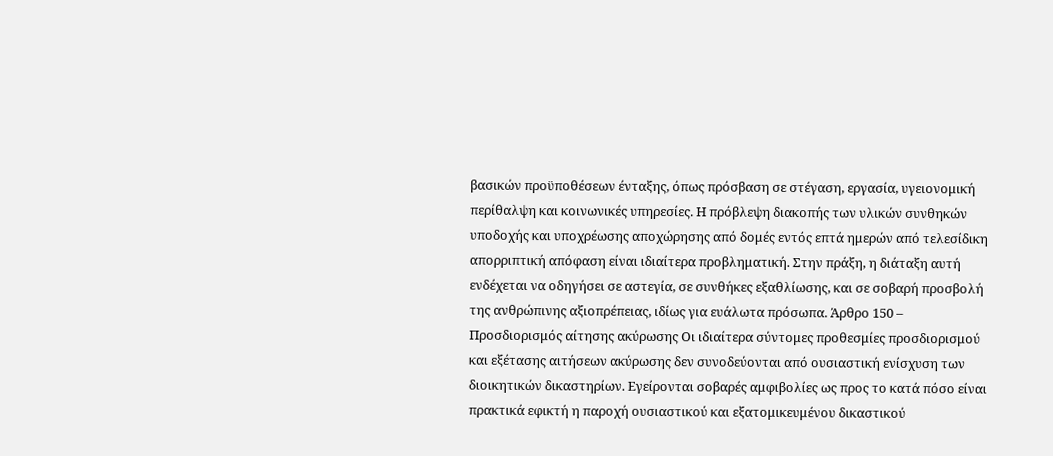βασικών προϋποθέσεων ένταξης, όπως πρόσβαση σε στέγαση, εργασία, υγειονομική περίθαλψη και κοινωνικές υπηρεσίες. Η πρόβλεψη διακοπής των υλικών συνθηκών υποδοχής και υποχρέωσης αποχώρησης από δομές εντός επτά ημερών από τελεσίδικη απορριπτική απόφαση είναι ιδιαίτερα προβληματική. Στην πράξη, η διάταξη αυτή ενδέχεται να οδηγήσει σε αστεγία, σε συνθήκες εξαθλίωσης, και σε σοβαρή προσβολή της ανθρώπινης αξιοπρέπειας, ιδίως για ευάλωτα πρόσωπα. Άρθρο 150 – Προσδιορισμός αίτησης ακύρωσης Οι ιδιαίτερα σύντομες προθεσμίες προσδιορισμού και εξέτασης αιτήσεων ακύρωσης δεν συνοδεύονται από ουσιαστική ενίσχυση των διοικητικών δικαστηρίων. Εγείρονται σοβαρές αμφιβολίες ως προς το κατά πόσο είναι πρακτικά εφικτή η παροχή ουσιαστικού και εξατομικευμένου δικαστικού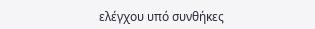ελέγχου υπό συνθήκες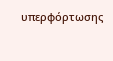υπερφόρτωσης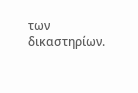των δικαστηρίων.